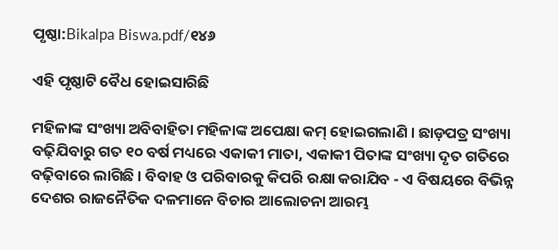ପୃଷ୍ଠା:Bikalpa Biswa.pdf/୧୪୬

ଏହି ପୃଷ୍ଠାଟି ବୈଧ ହୋଇସାରିଛି

ମହିଳାଙ୍କ ସଂଖ୍ୟା ଅବିବାହିତା ମହିଳାଙ୍କ ଅପେକ୍ଷା କମ୍ ହୋଇଗଲାଣି । ଛାଡ଼ପତ୍ର ସଂଖ୍ୟା ବଢ଼ିଯିବାରୁ ଗତ ୧୦ ବର୍ଷ ମଧ୍ୟରେ ଏକାକୀ ମାତା, ଏକାକୀ ପିତାଙ୍କ ସଂଖ୍ୟା ଦୃତ ଗତିରେ ବଢ଼ିବାରେ ଲାଗିଛି । ବିବାହ ଓ ପରିବାରକୁ କିପରି ରକ୍ଷା କରାଯିବ - ଏ ବିଷୟରେ ବିଭିନ୍ନ ଦେଶର ରାଜନୈତିକ ଦଳମାନେ ବିଚାର ଆଲୋଚନା ଆରମ୍ଭ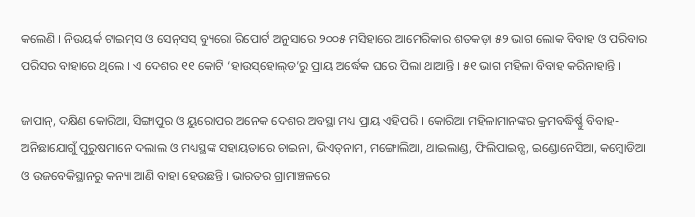କଲେଣି । ନିଉୟର୍କ ଟାଇମ୍‌ସ ଓ ସେନ୍‌ସସ୍ ବ୍ୟୁରୋ ରିପୋର୍ଟ ଅନୁସାରେ ୨୦୦୫ ମସିହାରେ ଆମେରିକାର ଶତକଡ଼ା ୫୨ ଭାଗ ଲୋକ ବିବାହ ଓ ପରିବାର ପରିସର ବାହାରେ ଥିଲେ । ଏ ଦେଶର ୧୧ କୋଟି ‘ହାଉସ୍‌ହୋଲ୍‌ଡ’ରୁ ପ୍ରାୟ ଅର୍ଦ୍ଧେକ ଘରେ ପିଲା ଥାଆନ୍ତି । ୫୧ ଭାଗ ମହିଳା ବିବାହ କରିନାହାନ୍ତି ।

ଜାପାନ୍, ଦକ୍ଷିଣ କୋରିଆ, ସିଙ୍ଗାପୁର ଓ ୟୁରୋପର ଅନେକ ଦେଶର ଅବସ୍ଥା ମଧ୍ୟ ପ୍ରାୟ ଏହିପରି । କୋରିଆ ମହିଳାମାନଙ୍କର କ୍ରମବଦ୍ଧିର୍ଷ୍ଣୁ ବିବାହ-ଅନିଛାଯୋଗୁଁ ପୁରୁଷମାନେ ଦଲାଲ ଓ ମଧ୍ୟସ୍ଥଙ୍କ ସହାୟତାରେ ଚାଇନା, ଭିଏତ୍‌ନାମ, ମଙ୍ଗୋଲିଆ, ଥାଇଲାଣ୍ଡ, ଫିଲିପାଇନ୍ସ, ଇଣ୍ଡୋନେସିଆ, କମ୍ବୋଡିଆ ଓ ଉଜବେକିସ୍ଥାନରୁ କନ୍ୟା ଆଣି ବାହା ହେଉଛନ୍ତି । ଭାରତର ଗ୍ରାମାଞ୍ଚଳରେ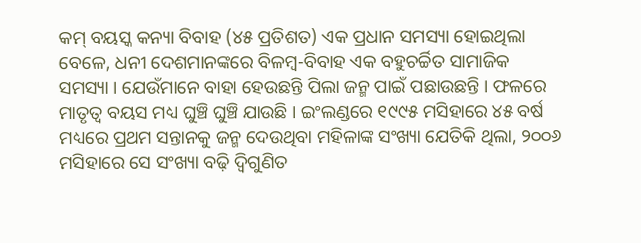କମ୍ ବୟସ୍କ କନ୍ୟା ବିବାହ (୪୫ ପ୍ରତିଶତ) ଏକ ପ୍ରଧାନ ସମସ୍ୟା ହୋଇଥିଲା ବେଳେ, ଧନୀ ଦେଶମାନଙ୍କରେ ବିଳମ୍ବ-ବିବାହ ଏକ ବହୁଚର୍ଚ୍ଚିତ ସାମାଜିକ ସମସ୍ୟା । ଯେଉଁମାନେ ବାହା ହେଉଛନ୍ତି ପିଲା ଜନ୍ମ ପାଇଁ ପଛାଉଛନ୍ତି । ଫଳରେ ମାତୃତ୍ୱ ବୟସ ମଧ୍ୟ ଘୁଞ୍ଚି ଘୁଞ୍ଚି ଯାଉଛି । ଇଂଲଣ୍ଡରେ ୧୯୯୫ ମସିହାରେ ୪୫ ବର୍ଷ ମଧ୍ୟରେ ପ୍ରଥମ ସନ୍ତାନକୁ ଜନ୍ମ ଦେଉଥିବା ମହିଳାଙ୍କ ସଂଖ୍ୟା ଯେତିକି ଥିଲା, ୨୦୦୬ ମସିହାରେ ସେ ସଂଖ୍ୟା ବଢ଼ି ଦ୍ୱିଗୁଣିତ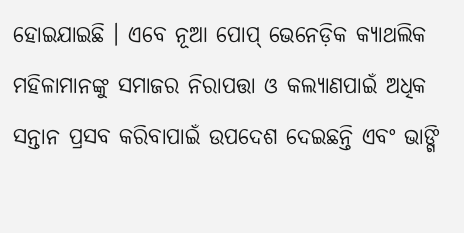ହୋଇଯାଇଛି । ଏବେ ନୂଆ ପୋପ୍ ଭେନେଡ଼ିକ କ୍ୟାଥଲିକ ମହିଳାମାନଙ୍କୁ ସମାଜର ନିରାପତ୍ତା ଓ କଲ୍ୟାଣପାଇଁ ଅଧିକ ସନ୍ତାନ ପ୍ରସବ କରିବାପାଇଁ ଉପଦେଶ ଦେଇଛନ୍ତି ଏବଂ ଭାଙ୍ଗି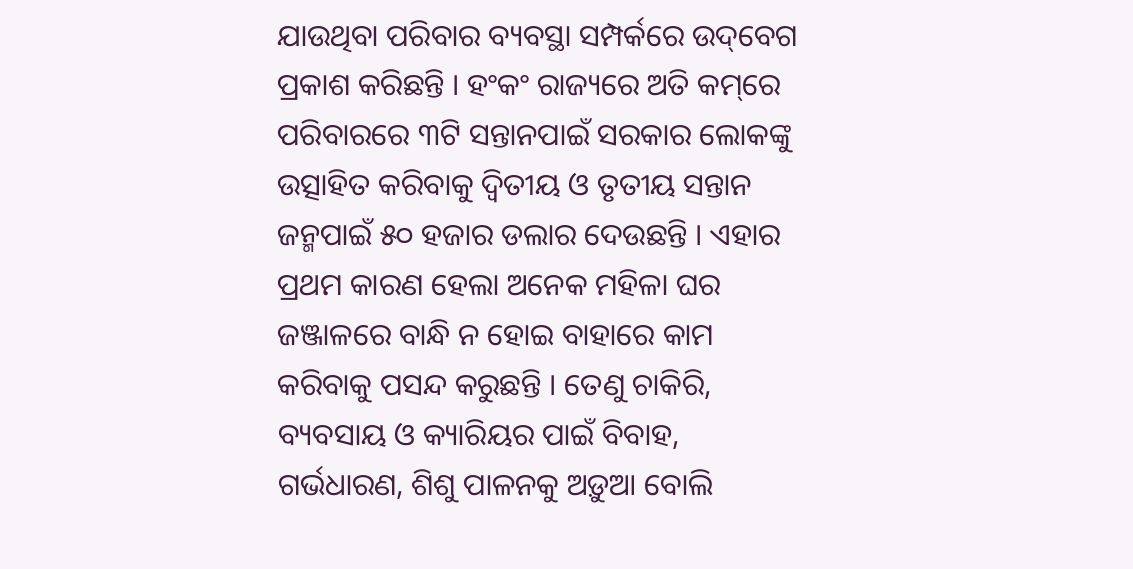ଯାଉଥିବା ପରିବାର ବ୍ୟବସ୍ଥା ସମ୍ପର୍କରେ ଉଦ୍‌ବେଗ ପ୍ରକାଶ କରିଛନ୍ତି । ହଂକଂ ରାଜ୍ୟରେ ଅତି କମ୍‌ରେ ପରିବାରରେ ୩ଟି ସନ୍ତାନପାଇଁ ସରକାର ଲୋକଙ୍କୁ ଉତ୍ସାହିତ କରିବାକୁ ଦ୍ୱିତୀୟ ଓ ତୃତୀୟ ସନ୍ତାନ ଜନ୍ମପାଇଁ ୫୦ ହଜାର ଡଲାର ଦେଉଛନ୍ତି । ଏହାର ପ୍ରଥମ କାରଣ ହେଲା ଅନେକ ମହିଳା ଘର ଜଞ୍ଜାଳରେ ବାନ୍ଧି ନ ହୋଇ ବାହାରେ କାମ କରିବାକୁ ପସନ୍ଦ କରୁଛନ୍ତି । ତେଣୁ ଚାକିରି, ବ୍ୟବସାୟ ଓ କ୍ୟାରିୟର ପାଇଁ ବିବାହ, ଗର୍ଭଧାରଣ, ଶିଶୁ ପାଳନକୁ ଅଡ଼ୁଆ ବୋଲି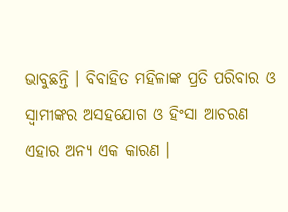ଭାବୁଛନ୍ତି । ବିବାହିତ ମହିଳାଙ୍କ ପ୍ରତି ପରିବାର ଓ ସ୍ୱାମୀଙ୍କର ଅସହଯୋଗ ଓ ହିଂସା ଆଚରଣ ଏହାର ଅନ୍ୟ ଏକ କାରଣ ।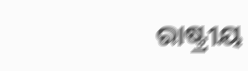ରାଷ୍ଟ୍ରୀୟ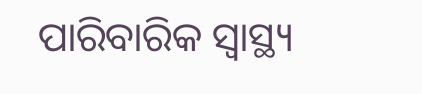ପାରିବାରିକ ସ୍ୱାସ୍ଥ୍ୟ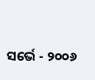ସର୍ଭେ - ୨୦୦୬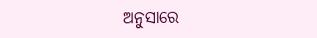ଅନୁସାରେ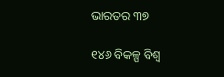ଭାରତର ୩୭

୧୪୬ ବିକଳ୍ପ ବିଶ୍ୱ